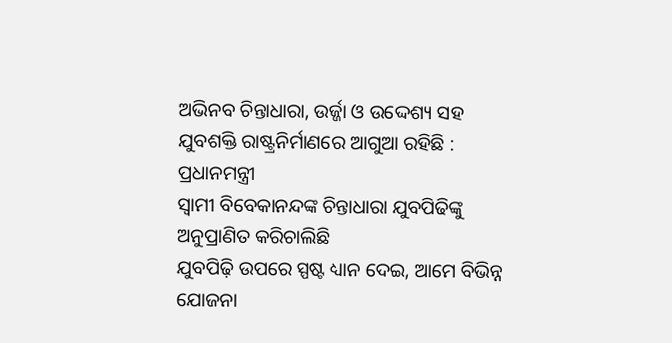ଅଭିନବ ଚିନ୍ତାଧାରା, ଉର୍ଜ୍ଜା ଓ ଉଦ୍ଦେଶ୍ୟ ସହ ଯୁବଶକ୍ତି ରାଷ୍ଟ୍ରନିର୍ମାଣରେ ଆଗୁଆ ରହିଛି : ପ୍ରଧାନମନ୍ତ୍ରୀ
ସ୍ବାମୀ ବିବେକାନନ୍ଦଙ୍କ ଚିନ୍ତାଧାରା ଯୁବପିଢିଙ୍କୁ ଅନୁପ୍ରାଣିତ କରିଚାଲିଛି
ଯୁବପିଢ଼ି ଉପରେ ସ୍ପଷ୍ଟ ଧ୍ୟାନ ଦେଇ, ଆମେ ବିଭିନ୍ନ ଯୋଜନା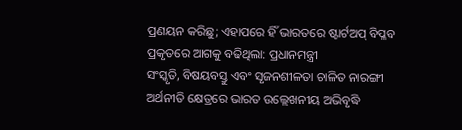ପ୍ରଣୟନ କରିଛୁ; ଏହାପରେ ହିଁ ଭାରତରେ ଷ୍ଟାର୍ଟଅପ୍ ବିପ୍ଳବ ପ୍ରକୃତରେ ଆଗକୁ ବଢିଥିଲା: ପ୍ରଧାନମନ୍ତ୍ରୀ
ସଂସ୍କୃତି, ବିଷୟବସ୍ତୁ ଏବଂ ସୃଜନଶୀଳତା ଚାଳିତ ନାରଙ୍ଗୀ ଅର୍ଥନୀତି କ୍ଷେତ୍ରରେ ଭାରତ ଉଲ୍ଲେଖନୀୟ ଅଭିବୃଦ୍ଧି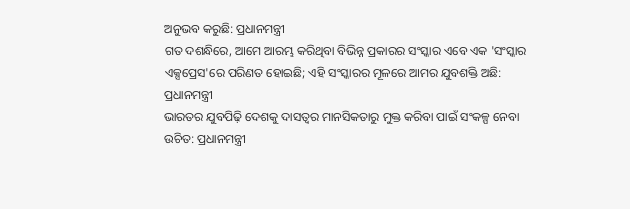ଅନୁଭବ କରୁଛି: ପ୍ରଧାନମନ୍ତ୍ରୀ
ଗତ ଦଶନ୍ଧିରେ, ଆମେ ଆରମ୍ଭ କରିଥିବା ବିଭିନ୍ନ ପ୍ରକାରର ସଂସ୍କାର ଏବେ ଏକ 'ସଂସ୍କାର ଏକ୍ସପ୍ରେସ'ରେ ପରିଣତ ହୋଇଛି; ଏହି ସଂସ୍କାରର ମୂଳରେ ଆମର ଯୁବଶକ୍ତି ଅଛି: ପ୍ରଧାନମନ୍ତ୍ରୀ
ଭାରତର ଯୁବପିଢ଼ି ଦେଶକୁ ଦାସତ୍ୱର ମାନସିକତାରୁ ମୁକ୍ତ କରିବା ପାଇଁ ସଂକଳ୍ପ ନେବା ଉଚିତ: ପ୍ରଧାନମନ୍ତ୍ରୀ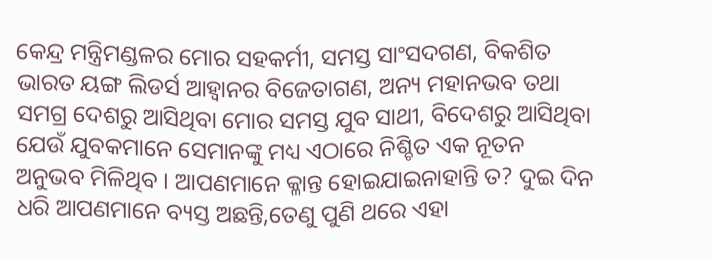କେନ୍ଦ୍ର ମନ୍ତ୍ରିମଣ୍ଡଳର ମୋର ସହକର୍ମୀ, ସମସ୍ତ ସାଂସଦଗଣ, ବିକଶିତ ଭାରତ ୟଙ୍ଗ ଲିଡର୍ସ ଆହ୍ଵାନର ବିଜେତାଗଣ, ଅନ୍ୟ ମହାନଭବ ତଥା ସମଗ୍ର ଦେଶରୁ ଆସିଥିବା ମୋର ସମସ୍ତ ଯୁବ ସାଥୀ, ବିଦେଶରୁ ଆସିଥିବା ଯେଉଁ ଯୁବକମାନେ ସେମାନଙ୍କୁ ମଧ୍ୟ ଏଠାରେ ନିଶ୍ଚିତ ଏକ ନୂତନ ଅନୁଭବ ମିଳିଥିବ । ଆପଣମାନେ କ୍ଳାନ୍ତ ହୋଇଯାଇନାହାନ୍ତି ତ? ଦୁଇ ଦିନ ଧରି ଆପଣମାନେ ବ୍ୟସ୍ତ ଅଛନ୍ତି,ତେଣୁ ପୁଣି ଥରେ ଏହା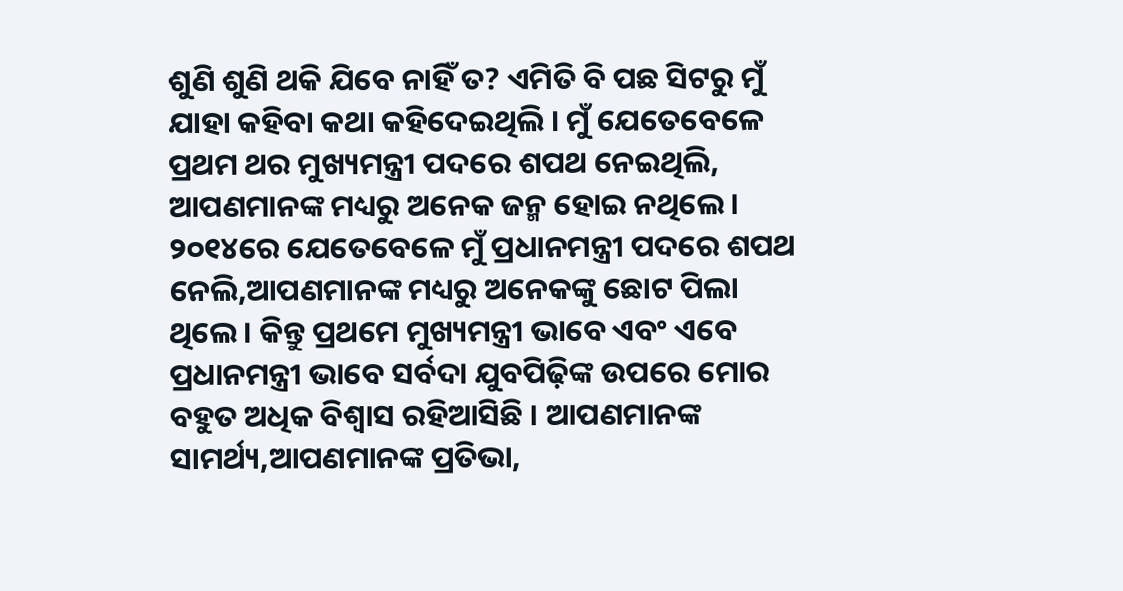ଶୁଣି ଶୁଣି ଥକି ଯିବେ ନାହିଁ ତ? ଏମିତି ବି ପଛ ସିଟରୁ ମୁଁ ଯାହା କହିବା କଥା କହିଦେଇଥିଲି । ମୁଁ ଯେତେବେଳେ ପ୍ରଥମ ଥର ମୁଖ୍ୟମନ୍ତ୍ରୀ ପଦରେ ଶପଥ ନେଇଥିଲି, ଆପଣମାନଙ୍କ ମଧ୍ୟରୁ ଅନେକ ଜନ୍ମ ହୋଇ ନଥିଲେ । ୨୦୧୪ରେ ଯେତେବେଳେ ମୁଁ ପ୍ରଧାନମନ୍ତ୍ରୀ ପଦରେ ଶପଥ ନେଲି,ଆପଣମାନଙ୍କ ମଧ୍ୟରୁ ଅନେକଙ୍କୁ ଛୋଟ ପିଲା ଥିଲେ । କିନ୍ତୁ ପ୍ରଥମେ ମୁଖ୍ୟମନ୍ତ୍ରୀ ଭାବେ ଏବଂ ଏବେ ପ୍ରଧାନମନ୍ତ୍ରୀ ଭାବେ ସର୍ବଦା ଯୁବପିଢ଼ିଙ୍କ ଉପରେ ମୋର ବହୁତ ଅଧିକ ବିଶ୍ୱାସ ରହିଆସିଛି । ଆପଣମାନଙ୍କ ସାମର୍ଥ୍ୟ,ଆପଣମାନଙ୍କ ପ୍ରତିଭା,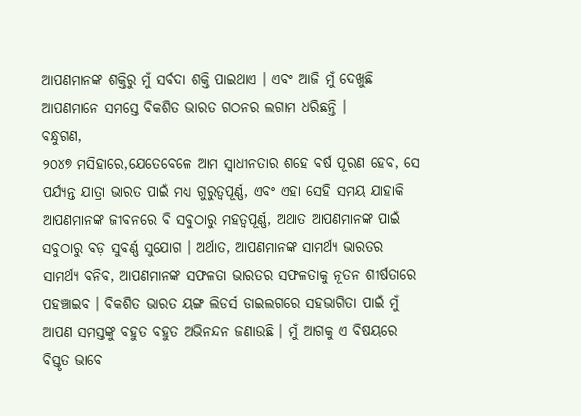ଆପଣମାନଙ୍କ ଶକ୍ତିରୁ ମୁଁ ସର୍ବଦା ଶକ୍ତି ପାଇଥାଏ । ଏବଂ ଆଜି ମୁଁ ଦେଖୁଛି ଆପଣମାନେ ସମସ୍ତେ ବିକଶିତ ଭାରତ ଗଠନର ଲଗାମ ଧରିଛନ୍ତି ।
ବନ୍ଧୁଗଣ,
୨୦୪୭ ମସିହାରେ,ଯେତେବେଳେ ଆମ ସ୍ୱାଧୀନତାର ଶହେ ବର୍ଷ ପୂରଣ ହେବ, ସେ ପର୍ଯ୍ୟନ୍ତ ଯାତ୍ରା ଭାରତ ପାଇଁ ମଧ୍ୟ ଗୁରୁତ୍ୱପୂର୍ଣ୍ଣ, ଏବଂ ଏହା ସେହି ସମୟ ଯାହାକି ଆପଣମାନଙ୍କ ଜୀବନରେ ବି ସବୁଠାରୁ ମହତ୍ୱପୂର୍ଣ୍ଣ, ଅଥାତ ଆପଣମାନଙ୍କ ପାଇଁ ସବୁଠାରୁ ବଡ଼ ସୁବର୍ଣ୍ଣ ସୁଯୋଗ । ଅର୍ଥାତ, ଆପଣମାନଙ୍କ ସାମର୍ଥ୍ୟ ଭାରତର ସାମର୍ଥ୍ୟ ବନିବ, ଆପଣମାନଙ୍କ ସଫଳତା ଭାରତର ସଫଳତାକୁ ନୂତନ ଶୀର୍ଷତାରେ ପହଞ୍ଚାଇବ । ବିକଶିତ ଭାରତ ୟଙ୍ଗ ଲିଡର୍ସ ଡାଇଲଗରେ ସହଭାଗିତା ପାଇଁ ମୁଁ ଆପଣ ସମସ୍ତଙ୍କୁ ବହୁତ ବହୁତ ଅଭିନନ୍ଦନ ଜଣାଉଛି । ମୁଁ ଆଗକୁ ଏ ବିଷୟରେ ବିସ୍ତୃତ ଭାବେ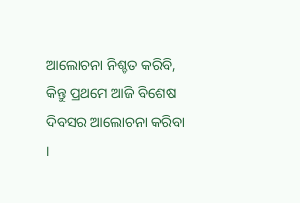ଆଲୋଚନା ନିଶ୍ଚତ କରିବି, କିନ୍ତୁ ପ୍ରଥମେ ଆଜି ବିଶେଷ ଦିବସର ଆଲୋଚନା କରିବା ।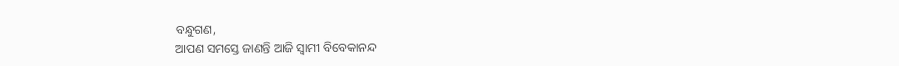ବନ୍ଧୁଗଣ,
ଆପଣ ସମସ୍ତେ ଜାଣନ୍ତି ଆଜି ସ୍ୱାମୀ ବିବେକାନନ୍ଦ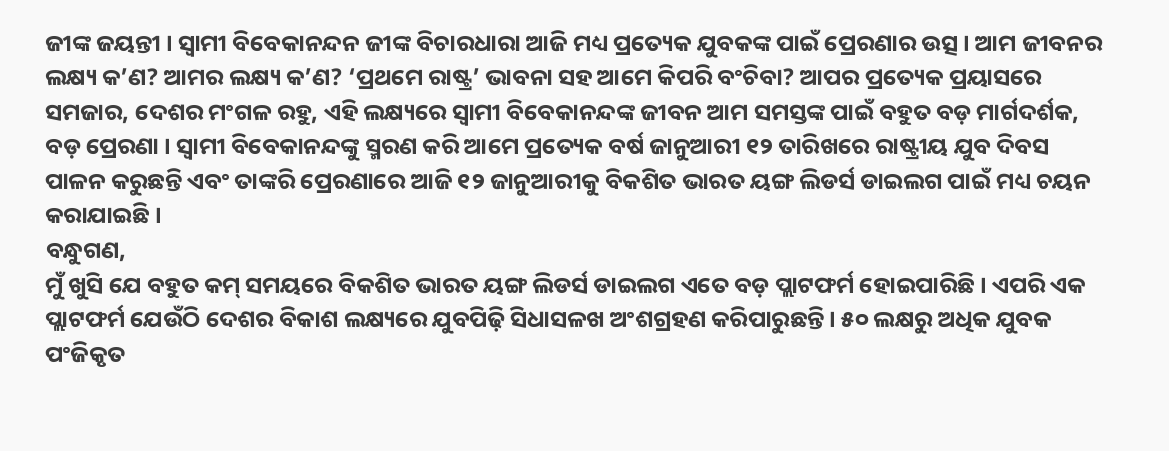ଜୀଙ୍କ ଜୟନ୍ତୀ । ସ୍ୱାମୀ ବିବେକାନନ୍ଦନ ଜୀଙ୍କ ବିଚାରଧାରା ଆଜି ମଧ୍ୟ ପ୍ରତ୍ୟେକ ଯୁବକଙ୍କ ପାଇଁ ପ୍ରେରଣାର ଉତ୍ସ । ଆମ ଜୀବନର ଲକ୍ଷ୍ୟ କ’ଣ? ଆମର ଲକ୍ଷ୍ୟ କ’ଣ? ‘ପ୍ରଥମେ ରାଷ୍ଟ୍ର’ ଭାବନା ସହ ଆମେ କିପରି ବଂଚିବା? ଆପର ପ୍ରତ୍ୟେକ ପ୍ରୟାସରେ ସମଜାର, ଦେଶର ମଂଗଳ ରହୁ, ଏହି ଲକ୍ଷ୍ୟରେ ସ୍ୱାମୀ ବିବେକାନନ୍ଦଙ୍କ ଜୀବନ ଆମ ସମସ୍ତଙ୍କ ପାଇଁ ବହୁତ ବଡ଼ ମାର୍ଗଦର୍ଶକ, ବଡ଼ ପ୍ରେରଣା । ସ୍ୱାମୀ ବିବେକାନନ୍ଦଙ୍କୁ ସ୍ମରଣ କରି ଆମେ ପ୍ରତ୍ୟେକ ବର୍ଷ ଜାନୁଆରୀ ୧୨ ତାରିଖରେ ରାଷ୍ଟ୍ରୀୟ ଯୁବ ଦିବସ ପାଳନ କରୁଛନ୍ତି ଏବଂ ତାଙ୍କରି ପ୍ରେରଣାରେ ଆଜି ୧୨ ଜାନୁଆରୀକୁ ବିକଶିତ ଭାରତ ୟଙ୍ଗ ଲିଡର୍ସ ଡାଇଲଗ ପାଇଁ ମଧ୍ୟ ଚୟନ କରାଯାଇଛି ।
ବନ୍ଧୁଗଣ,
ମୁଁ ଖୁସି ଯେ ବହୁତ କମ୍ ସମୟରେ ବିକଶିତ ଭାରତ ୟଙ୍ଗ ଲିଡର୍ସ ଡାଇଲଗ ଏତେ ବଡ଼ ପ୍ଲାଟଫର୍ମ ହୋଇପାରିଛି । ଏପରି ଏକ ପ୍ଲାଟଫର୍ମ ଯେଉଁଠି ଦେଶର ବିକାଶ ଲକ୍ଷ୍ୟରେ ଯୁବପିଢ଼ି ସିଧାସଳଖ ଅଂଶଗ୍ରହଣ କରିପାରୁଛନ୍ତି । ୫୦ ଲକ୍ଷରୁ ଅଧିକ ଯୁବକ ପଂଜିକୃତ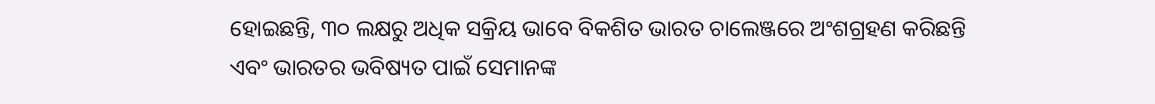ହୋଇଛନ୍ତି, ୩୦ ଲକ୍ଷରୁ ଅଧିକ ସକ୍ରିୟ ଭାବେ ବିକଶିତ ଭାରତ ଚାଲେଞ୍ଜରେ ଅଂଶଗ୍ରହଣ କରିଛନ୍ତି ଏବଂ ଭାରତର ଭବିଷ୍ୟତ ପାଇଁ ସେମାନଙ୍କ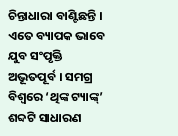ଚିନ୍ତାଧାରା ବାଣ୍ଟିଛନ୍ତି । ଏତେ ବ୍ୟାପକ ଭାବେ ଯୁବ ସଂପୃକ୍ତି ଅଭୂତପୂର୍ବ । ସମଗ୍ର ବିଶ୍ୱରେ ‘ଥିଙ୍କ ଟ୍ୟାଙ୍କ୍’ ଶବ୍ଦଟି ସାଧାରଣ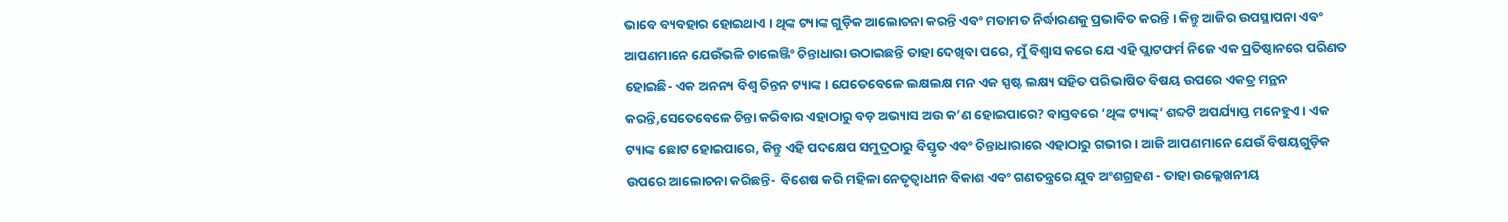ଭାବେ ବ୍ୟବହାର ହୋଇଥାଏ । ଥିଙ୍କ ଟ୍ୟାଙ୍କ ଗୁଡ଼ିକ ଆଲୋଚନା କରନ୍ତି ଏବଂ ମତାମତ ନିର୍ଦ୍ଧାରଣକୁ ପ୍ରଭାବିତ କରନ୍ତି । କିନ୍ତୁ ଆଜିର ଉପସ୍ଥାପନା ଏବଂ ଆପଣମାନେ ଯେଉଁଭଳି ଚାଲେଞ୍ଜିଂ ଚିନ୍ତାଧାରା ଉଠାଇଛନ୍ତି ତାହା ଦେଖିବା ପରେ, ମୁଁ ବିଶ୍ୱାସ କରେ ଯେ ଏହି ପ୍ଲାଟଫର୍ମ ନିଜେ ଏକ ପ୍ରତିଷ୍ଠାନରେ ପରିଣତ ହୋଇଛି- ଏକ ଅନନ୍ୟ ବିଶ୍ୱ ଚିନ୍ତନ ଟ୍ୟାଙ୍କ । ଯେତେବେଳେ ଲକ୍ଷଲକ୍ଷ ମନ ଏକ ସ୍ପଷ୍ଟ ଲକ୍ଷ୍ୟ ସହିତ ପରିଭାଷିତ ବିଷୟ ଉପରେ ଏକତ୍ର ମନ୍ଥନ କରନ୍ତି,ସେତେବେଳେ ଚିନ୍ତା କରିବାର ଏହାଠାରୁ ବଡ଼ ଅଭ୍ୟାସ ଅଉ କ’ଣ ହୋଇପାରେ? ବାସ୍ତବରେ ‘ଥିଙ୍କ ଟ୍ୟାଙ୍କ୍’ ଶବ୍ଦଟି ଅପର୍ଯ୍ୟାପ୍ତ ମନେହୁଏ । ଏକ ଟ୍ୟାଙ୍କ ଛୋଟ ହୋଇପାରେ, କିନ୍ତୁ ଏହି ପଦକ୍ଷେପ ସମୁଦ୍ରଠାରୁ ବିସ୍ତୃତ ଏବଂ ଚିନ୍ତାଧାରାରେ ଏହାଠାରୁ ଗଭୀର । ଆଜି ଆପଣମାନେ ଯେଉଁ ବିଷୟଗୁଡ଼ିକ ଉପରେ ଆଲୋଚନା କରିଛନ୍ତି-  ବିଶେଷ କରି ମହିଳା ନେତୃତ୍ୱାଧୀନ ବିକାଶ ଏବଂ ଗଣତନ୍ତ୍ରରେ ଯୁବ ଅଂଶଗ୍ରହଣ - ତାହା ଉଲ୍ଲେଖନୀୟ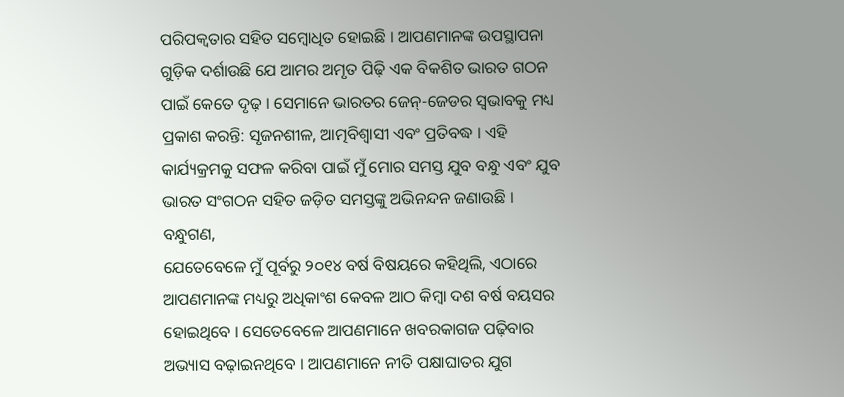ପରିପକ୍ୱତାର ସହିତ ସମ୍ବୋଧିତ ହୋଇଛି । ଆପଣମାନଙ୍କ ଉପସ୍ଥାପନା ଗୁଡ଼ିକ ଦର୍ଶାଉଛି ଯେ ଆମର ଅମୃତ ପିଢ଼ି ଏକ ବିକଶିତ ଭାରତ ଗଠନ ପାଇଁ କେତେ ଦୃଢ଼ । ସେମାନେ ଭାରତର ଜେନ୍-ଜେଡର ସ୍ୱଭାବକୁ ମଧ୍ୟ ପ୍ରକାଶ କରନ୍ତି: ସୃଜନଶୀଳ, ଆତ୍ମବିଶ୍ୱାସୀ ଏବଂ ପ୍ରତିବଦ୍ଧ । ଏହି କାର୍ଯ୍ୟକ୍ରମକୁ ସଫଳ କରିବା ପାଇଁ ମୁଁ ମୋର ସମସ୍ତ ଯୁବ ବନ୍ଧୁ ଏବଂ ଯୁବ ଭାରତ ସଂଗଠନ ସହିତ ଜଡ଼ିତ ସମସ୍ତଙ୍କୁ ଅଭିନନ୍ଦନ ଜଣାଉଛି ।
ବନ୍ଧୁଗଣ,
ଯେତେବେଳେ ମୁଁ ପୂର୍ବରୁ ୨୦୧୪ ବର୍ଷ ବିଷୟରେ କହିଥିଲି, ଏଠାରେ ଆପଣମାନଙ୍କ ମଧ୍ୟରୁ ଅଧିକାଂଶ କେବଳ ଆଠ କିମ୍ବା ଦଶ ବର୍ଷ ବୟସର ହୋଇଥିବେ । ସେତେବେଳେ ଆପଣମାନେ ଖବରକାଗଜ ପଢ଼ିବାର ଅଭ୍ୟାସ ବଢ଼ାଇନଥିବେ । ଆପଣମାନେ ନୀତି ପକ୍ଷାଘାତର ଯୁଗ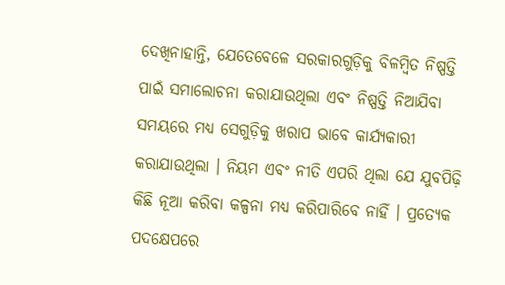ଦେଖିନାହାନ୍ତି, ଯେତେବେଳେ ସରକାରଗୁଡ଼ିକୁ ବିଳମ୍ବିତ ନିଷ୍ପତ୍ତି ପାଇଁ ସମାଲୋଚନା କରାଯାଉଥିଲା ଏବଂ ନିଷ୍ପତ୍ତି ନିଆଯିବା ସମୟରେ ମଧ୍ୟ ସେଗୁଡ଼ିକୁ ଖରାପ ଭାବେ କାର୍ଯ୍ୟକାରୀ କରାଯାଉଥିଲା । ନିୟମ ଏବଂ ନୀତି ଏପରି ଥିଲା ଯେ ଯୁବପିଢ଼ି କିଛି ନୂଆ କରିବା କଳ୍ପନା ମଧ୍ୟ କରିପାରିବେ ନାହିଁ । ପ୍ରତ୍ୟେକ ପଦକ୍ଷେପରେ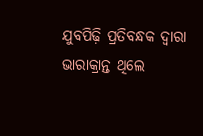ଯୁବପିଢ଼ି ପ୍ରତିବନ୍ଧକ ଦ୍ୱାରା ଭାରାକ୍ରାନ୍ତ ଥିଲେ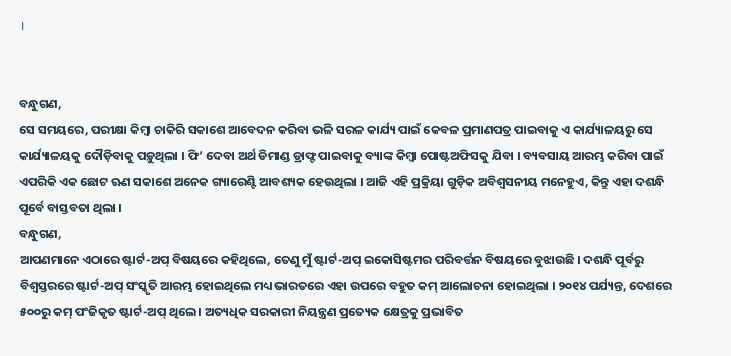।


ବନ୍ଧୁଗଣ,
ସେ ସମୟରେ, ପରୀକ୍ଷା କିମ୍ବା ଚାକିରି ସକାଶେ ଆବେଦନ କରିବା ଭଳି ସରଳ କାର୍ଯ୍ୟ ପାଇଁ କେବଳ ପ୍ରମାଣପତ୍ର ପାଇବାକୁ ଏ କାର୍ଯ୍ୟାଳୟରୁ ସେ କାର୍ଯ୍ୟାଳୟକୁ ଦୌଡ଼ିବାକୁ ପଡ଼ୁଥିଲା । ଫି’ ଦେବା ଅର୍ଥ ଡିମାଣ୍ଡ ଡ୍ରାଫ୍ଟ ପାଇବାକୁ ବ୍ୟାଙ୍କ କିମ୍ବା ପୋଷ୍ଟଅଫିସକୁ ଯିବା । ବ୍ୟବସାୟ ଆରମ୍ଭ କରିବା ପାଇଁ ଏପରିକି ଏକ ଛୋଟ ଋଣ ସକାଶେ ଅନେକ ଗ୍ୟାରେଣ୍ଟି ଆବଶ୍ୟକ ହେଉଥିଲା । ଆଜି ଏହି ପ୍ରକ୍ରିୟା ଗୁଡ଼ିକ ଅବିଶ୍ୱସନୀୟ ମନେହୁଏ, କିନ୍ତୁ ଏହା ଦଶନ୍ଧି ପୂର୍ବେ ବାସ୍ତବତା ଥିଲା ।
ବନ୍ଧୁଗଣ,
ଆପଣମାନେ ଏଠାରେ ଷ୍ଟାର୍ଟ-ଅପ୍ ବିଷୟରେ କହିଥିଲେ, ତେଣୁ ମୁଁ ଷ୍ଟାର୍ଟ-ଅପ୍ ଇକୋସିଷ୍ଟମର ପରିବର୍ତ୍ତନ ବିଷୟରେ ବୁଝାଉଛି । ଦଶନ୍ଧି ପୂର୍ବରୁ ବିଶ୍ୱସ୍ତରରେ ଷ୍ଟାର୍ଟ-ଅପ୍ ସଂସ୍କୃତି ଆରମ୍ଭ ହୋଇଥିଲେ ମଧ୍ୟ ଭାରତରେ ଏହା ଉପରେ ବହୁତ କମ୍ ଆଲୋଚନା ହୋଇଥିଲା । ୨୦୧୪ ପର୍ଯ୍ୟନ୍ତ, ଦେଶରେ ୫୦୦ରୁ କମ୍ ପଂଜିକୃତ ଷ୍ଟାର୍ଟ-ଅପ୍ ଥିଲେ । ଅତ୍ୟଧିକ ସରକାରୀ ନିୟନ୍ତ୍ରଣ ପ୍ରତ୍ୟେକ କ୍ଷେତ୍ରକୁ ପ୍ରଭାବିତ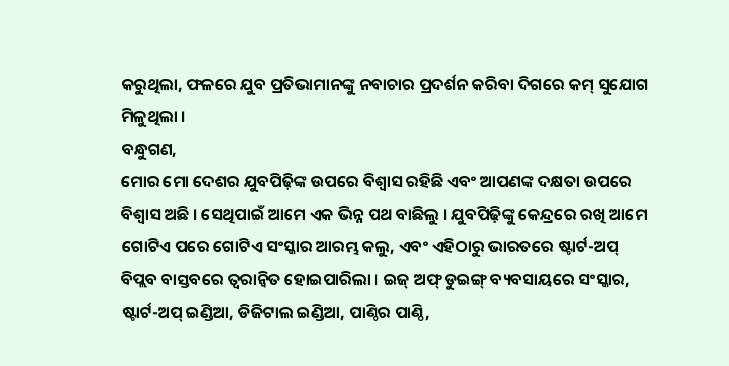କରୁଥିଲା, ଫଳରେ ଯୁବ ପ୍ରତିଭାମାନଙ୍କୁ ନବାଚାର ପ୍ରଦର୍ଶନ କରିବା ଦିଗରେ କମ୍ ସୁଯୋଗ ମିଳୁଥିଲା ।
ବନ୍ଧୁଗଣ,
ମୋର ମୋ ଦେଶର ଯୁବପିଢ଼ିଙ୍କ ଉପରେ ବିଶ୍ୱାସ ରହିଛି ଏବଂ ଆପଣଙ୍କ ଦକ୍ଷତା ଉପରେ ବିଶ୍ୱାସ ଅଛି । ସେଥିପାଇଁ ଆମେ ଏକ ଭିନ୍ନ ପଥ ବାଛିଲୁ । ଯୁବପିଢ଼ିଙ୍କୁ କେନ୍ଦ୍ରରେ ରଖି ଆମେ ଗୋଟିଏ ପରେ ଗୋଟିଏ ସଂସ୍କାର ଆରମ୍ଭ କଲୁ, ଏବଂ ଏହିଠାରୁ ଭାରତରେ ଷ୍ଟାର୍ଟ-ଅପ୍ ବିପ୍ଲବ ବାସ୍ତବରେ ତ୍ୱରାନ୍ୱିତ ହୋଇପାରିଲା । ଇଜ୍ ଅଫ୍ ଡୁଇଙ୍ଗ୍ ବ୍ୟବସାୟରେ ସଂସ୍କାର, ଷ୍ଟାର୍ଟ-ଅପ୍ ଇଣ୍ଡିଆ, ଡିଜିଟାଲ ଇଣ୍ଡିଆ, ପାଣ୍ଠିର ପାଣ୍ଠି,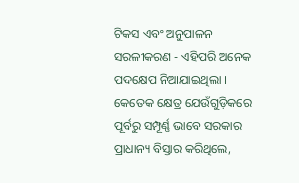ଟିକସ ଏବଂ ଅନୁପାଳନ ସରଳୀକରଣ - ଏହିପରି ଅନେକ ପଦକ୍ଷେପ ନିଆଯାଇଥିଲା । କେତେକ କ୍ଷେତ୍ର ଯେଉଁଗୁଡ଼ିକରେ ପୂର୍ବରୁ ସମ୍ପୂର୍ଣ୍ଣ ଭାବେ ସରକାର ପ୍ରାଧାନ୍ୟ ବିସ୍ତାର କରିଥିଲେ,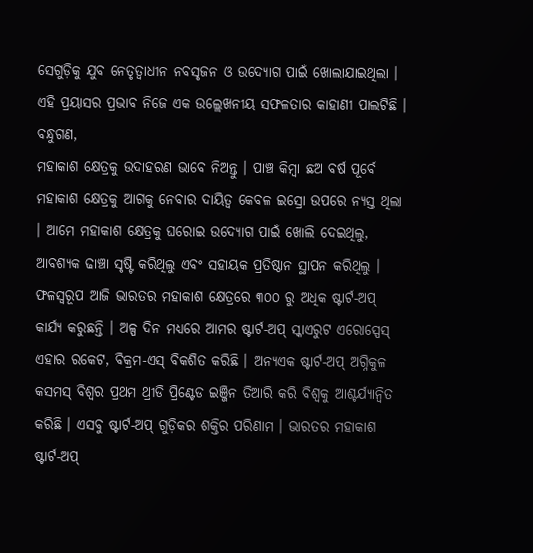ସେଗୁଡ଼ିକୁ ଯୁବ ନେତୃତ୍ୱାଧୀନ ନବସୃଜନ ଓ ଉଦ୍ୟୋଗ ପାଇଁ ଖୋଲାଯାଇଥିଲା । ଏହି ପ୍ରୟାସର ପ୍ରଭାବ ନିଜେ ଏକ ଉଲ୍ଲେଖନୀୟ ସଫଳତାର କାହାଣୀ ପାଲଟିଛି ।
ବନ୍ଧୁଗଣ,
ମହାକାଶ କ୍ଷେତ୍ରକୁ ଉଦାହରଣ ଭାବେ ନିଅନ୍ତୁ । ପାଞ୍ଚ କିମ୍ବା ଛଅ ବର୍ଷ ପୂର୍ବେ ମହାକାଶ କ୍ଷେତ୍ରକୁ ଆଗକୁ ନେବାର ଦାୟିତ୍ୱ କେବଳ ଇସ୍ରୋ ଉପରେ ନ୍ୟସ୍ତ ଥିଲା । ଆମେ ମହାକାଶ କ୍ଷେତ୍ରକୁ ଘରୋଇ ଉଦ୍ୟୋଗ ପାଇଁ ଖୋଲି ଦେଇଥିଲୁ, ଆବଶ୍ୟକ ଢାଞ୍ଚା ସୃଷ୍ଟି କରିଥିଲୁ ଏବଂ ସହାୟକ ପ୍ରତିଷ୍ଠାନ ସ୍ଥାପନ କରିଥିଲୁ । ଫଳସ୍ୱରୂପ ଆଜି ଭାରତର ମହାକାଶ କ୍ଷେତ୍ରରେ ୩୦୦ ରୁ ଅଧିକ ଷ୍ଟାର୍ଟ-ଅପ୍ କାର୍ଯ୍ୟ କରୁଛନ୍ତି । ଅଳ୍ପ ଦିନ ମଧ୍ୟରେ ଆମର ଷ୍ଟାର୍ଟ-ଅପ୍ ସ୍କାଏରୁଟ ଏରୋସ୍ପେସ୍ ଏହାର ରକେଟ, ବିକ୍ରମ-ଏସ୍ ବିକଶିତ କରିଛି । ଅନ୍ୟଏକ ଷ୍ଟାର୍ଟ-ଅପ୍ ଅଗ୍ନିକୁଳ କସମସ୍ ବିଶ୍ୱର ପ୍ରଥମ ଥ୍ରୀଡି ପ୍ରିଣ୍ଟେଡ ଇଞ୍ଜିନ ତିଆରି କରି ବିଶ୍ୱକୁ ଆଶ୍ଚର୍ଯ୍ୟାନ୍ୱିତ କରିଛି । ଏସବୁ ଷ୍ଟାର୍ଟ-ଅପ୍ ଗୁଡ଼ିକର ଶକ୍ତିର ପରିଣାମ । ଭାରତର ମହାକାଶ ଷ୍ଟାର୍ଟ-ଅପ୍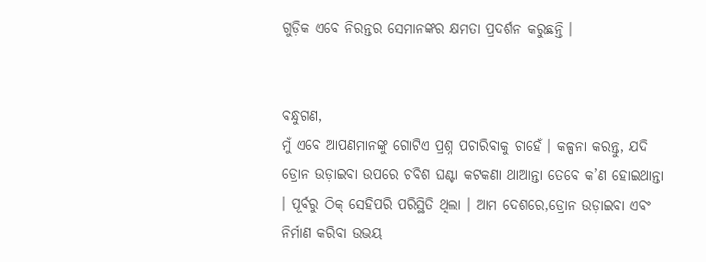ଗୁଡ଼ିକ ଏବେ ନିରନ୍ତର ସେମାନଙ୍କର କ୍ଷମତା ପ୍ରଦର୍ଶନ କରୁଛନ୍ତି ।


ବନ୍ଧୁଗଣ,
ମୁଁ ଏବେ ଆପଣମାନଙ୍କୁ ଗୋଟିଏ ପ୍ରଶ୍ନ ପଚାରିବାକୁ ଚାହେଁ । କଳ୍ପନା କରନ୍ତୁ, ଯଦି ଡ୍ରୋନ ଉଡ଼ାଇବା ଉପରେ ଚବିଶ ଘଣ୍ଟା କଟକଣା ଥାଆନ୍ତା ତେବେ କ’ଣ ହୋଇଥାନ୍ତା । ପୂର୍ବରୁ ଠିକ୍ ସେହିପରି ପରିସ୍ଥିତି ଥିଲା । ଆମ ଦେଶରେ,ଡ୍ରୋନ ଉଡ଼ାଇବା ଏବଂ ନିର୍ମାଣ କରିବା ଉଭୟ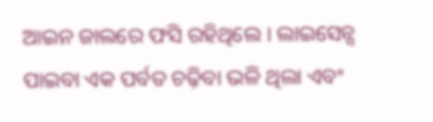ଆଇନ ଜାଲରେ ଫସି ରହିଥିଲେ । ଲାଇସେନ୍ସ ପାଇବା ଏକ ପର୍ବତ ଚଢ଼ିବା ଭଳି ଥିଲା ଏବଂ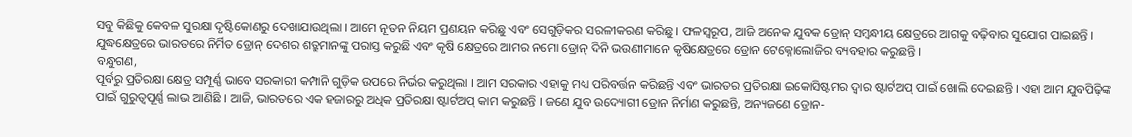ସବୁ କିଛିକୁ କେବଳ ସୁରକ୍ଷା ଦୃଷ୍ଟିକୋଣରୁ ଦେଖାଯାଉଥିଲା । ଆମେ ନୂତନ ନିୟମ ପ୍ରଣୟନ କରିଛୁ ଏବଂ ସେଗୁଡ଼ିକର ସରଳୀକରଣ କରିଛୁ । ଫଳସ୍ୱରୂପ, ଆଜି ଅନେକ ଯୁବକ ଡ୍ରୋନ୍ ସମ୍ବନ୍ଧୀୟ କ୍ଷେତ୍ରରେ ଆଗକୁ ବଢ଼ିବାର ସୁଯୋଗ ପାଇଛନ୍ତି । ଯୁଦ୍ଧକ୍ଷେତ୍ରରେ ଭାରତରେ ନିର୍ମିତ ଡ୍ରୋନ୍ ଦେଶର ଶତ୍ରୁମାନଙ୍କୁ ପରାସ୍ତ କରୁଛି ଏବଂ କୃଷି କ୍ଷେତ୍ରରେ ଆମର ନମୋ ଡ୍ରୋନ୍ ଦିନି ଭଉଣୀମାନେ କୃଷିକ୍ଷେତ୍ରରେ ଡ୍ରୋନ ଟେକ୍ନୋଲୋଜିର ବ୍ୟବହାର କରୁଛନ୍ତି ।
ବନ୍ଧୁଗଣ,
ପୂର୍ବରୁ ପ୍ରତିରକ୍ଷା କ୍ଷେତ୍ର ସମ୍ପୂର୍ଣ୍ଣ ଭାବେ ସରକାରୀ କମ୍ପାନି ଗୁଡ଼ିକ ଉପରେ ନିର୍ଭର କରୁଥିଲା । ଆମ ସରକାର ଏହାକୁ ମଧ୍ୟ ପରିବର୍ତ୍ତନ କରିଛନ୍ତି ଏବଂ ଭାରତର ପ୍ରତିରକ୍ଷା ଇକୋସିଷ୍ଟମର ଦ୍ୱାର ଷ୍ଟାର୍ଟଅପ୍ ପାଇଁ ଖୋଲି ଦେଇଛନ୍ତି । ଏହା ଆମ ଯୁବପିଢ଼ିଙ୍କ ପାଇଁ ଗୁରୁତ୍ୱପୂର୍ଣ୍ଣ ଲାଭ ଆଣିଛି । ଆଜି, ଭାରତରେ ଏକ ହଜାରରୁ ଅଧିକ ପ୍ରତିରକ୍ଷା ଷ୍ଟାର୍ଟଅପ୍ କାମ କରୁଛନ୍ତି । ଜଣେ ଯୁବ ଉଦ୍ୟୋଗୀ ଡ୍ରୋନ ନିର୍ମାଣ କରୁଛନ୍ତି, ଅନ୍ୟଜଣେ ଡ୍ରୋନ-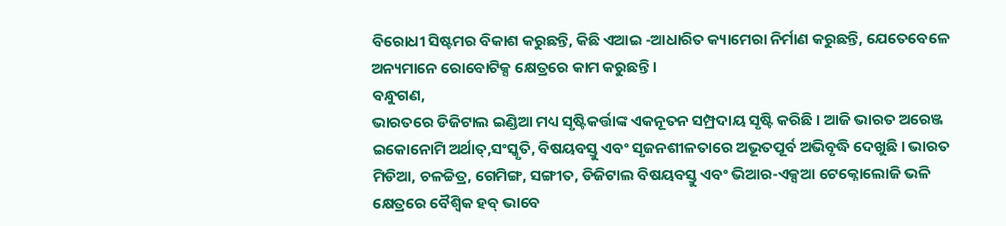ବିରୋଧୀ ସିଷ୍ଟମର ବିକାଶ କରୁଛନ୍ତି, କିଛି ଏଆଇ -ଆଧାରିତ କ୍ୟାମେରା ନିର୍ମାଣ କରୁଛନ୍ତି, ଯେତେବେଳେ ଅନ୍ୟମାନେ ରୋବୋଟିକ୍ସ କ୍ଷେତ୍ରରେ କାମ କରୁଛନ୍ତି ।
ବନ୍ଧୁଗଣ,
ଭାରତରେ ଡିଜିଟାଲ ଇଣ୍ଡିଆ ମଧ୍ୟ ସୃଷ୍ଟିକର୍ତ୍ତାଙ୍କ ଏକନୂତନ ସମ୍ପ୍ରଦାୟ ସୃଷ୍ଟି କରିଛି । ଆଜି ଭାରତ ଅରେଞ୍ଜ ଇକୋନୋମି ଅର୍ଥାତ୍,ସଂସ୍କୃତି, ବିଷୟବସ୍ତୁ ଏବଂ ସୃଜନଶୀଳତାରେ ଅଭୂତପୂର୍ବ ଅଭିବୃଦ୍ଧି ଦେଖୁଛି । ଭାରତ ମିଡିଆ, ଚଳଚ୍ଚିତ୍ର, ଗେମିଙ୍ଗ, ସଙ୍ଗୀତ, ଡିଜିଟାଲ ବିଷୟବସ୍ତୁ ଏବଂ ଭିଆର-ଏକ୍ସଆ ଟେକ୍ନୋଲୋଜି ଭଳି କ୍ଷେତ୍ରରେ ବୈଶ୍ୱିକ ହବ୍ ଭାବେ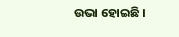ଉଭା ହୋଇଛି ।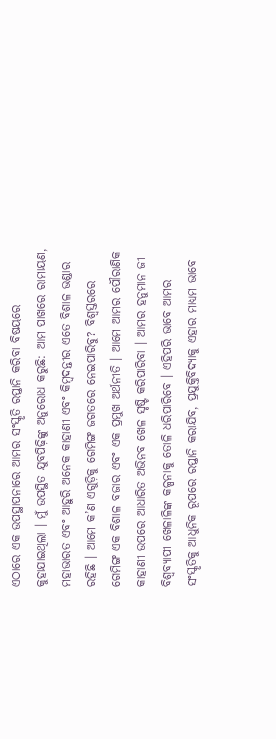ଏଠାରେ ଏକ ଉପସ୍ଥାପନାରେ ଆମର ସଂସ୍କୃତି ରପ୍ତାନି କରିବା ବିଷୟରେ କୁହାଯାଇଥିଲା । ମୁଁ ଉପସ୍ଥିତ ଯୁବପିଢ଼ିଙ୍କୁ ଅନୁରୋଧ କରୁଛି: ଆମ ପାଖରେ ରାମାୟଣ, ମହାଭାରତ ଏବଂ ଆହୁରି ଅନେକ କାହାଣୀ ଏବଂ କିମ୍ବଦନ୍ତୀର ଏତେ ବିଶାଳ ଭଣ୍ଡାର ରହିଛି । ଆମେ କ’ଣ ଏଗୁଡ଼ିକୁ ଗେମିଙ୍ଗ ଜଗତରେ ନେଇପାରିବୁ? ବିଶ୍ୱସ୍ତରରେ ଗେମିଙ୍ଗ ଏକ ବିଶାଳ ବଜାର ଏବଂ ଏକ ପ୍ରମୁଖ ଅର୍ଥନୀତି । ଆମେ ଆମର ପୌରାଣିକ କାହାଣୀ ଉପରେ ଆଧାରିତ ଅଭିନବ ଖେଳ ସୃଷ୍ଟି କରିପାରିବା । ଆମର ହନୁମାନ ଜୀ ବିଶ୍ୱବ୍ୟାପୀ ଖେଳାଳିଙ୍କ କଳ୍ପନାକୁ ତୋଳି ଧରିପାରିବେ । ଏହିପରି ଭାବେ ଆମର ସଂସ୍କୃତିକୁ ଆଧୁନିକ ରୂପରେ ରପ୍ତାନି କରାଯିବ, ପ୍ରଯୁକ୍ତିବିଦ୍ୟାକୁ ଏହାର ମାଧ୍ୟମ ଭାବେ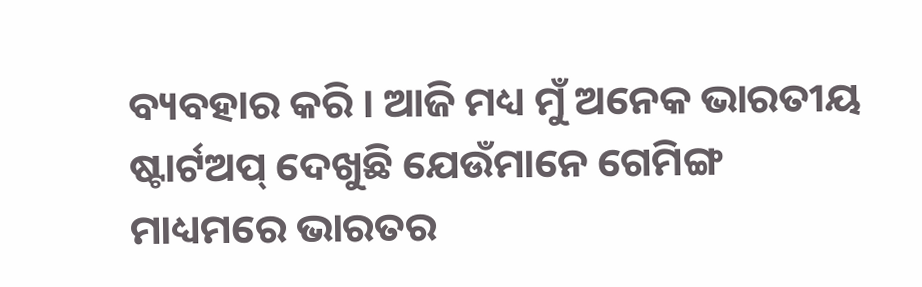ବ୍ୟବହାର କରି । ଆଜି ମଧ୍ୟ ମୁଁ ଅନେକ ଭାରତୀୟ ଷ୍ଟାର୍ଟଅପ୍ ଦେଖୁଛି ଯେଉଁମାନେ ଗେମିଙ୍ଗ ମାଧ୍ୟମରେ ଭାରତର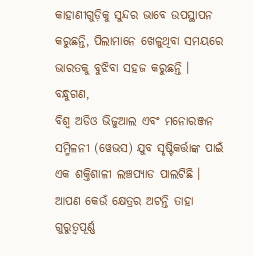କାହାଣୀଗୁଡ଼ିକୁ ସୁନ୍ଦର ଭାବେ ଉପସ୍ଥାପନ କରୁଛନ୍ତି, ପିଲାମାନେ ଖେଳୁଥିବା ସମୟରେ ଭାରତକୁ ବୁଝିବା ସହଜ କରୁଛନ୍ତି ।
ବନ୍ଧୁଗଣ,
ବିଶ୍ୱ ଅଡିଓ ଭିଜୁଆଲ ଏବଂ ମନୋରଞ୍ଜନ ସମ୍ମିଳନୀ (ୱେଭସ) ଯୁବ ସୃଷ୍ଟିକର୍ତ୍ତାଙ୍କ ପାଇଁ ଏକ ଶକ୍ତିଶାଳୀ ଲଞ୍ଚପ୍ୟାଡ ପାଲଟିଛି । ଆପଣ କେଉଁ କ୍ଷେତ୍ରର ଅଟନ୍ତି ତାହା ଗୁରୁତ୍ୱପୂର୍ଣ୍ଣ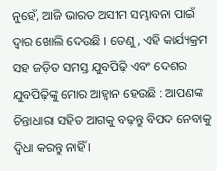ନୁହେଁ, ଆଜି ଭାରତ ଅସୀମ ସମ୍ଭାବନା ପାଇଁ ଦ୍ୱାର ଖୋଲି ଦେଉଛି । ତେଣୁ, ଏହି କାର୍ଯ୍ୟକ୍ରମ ସହ ଜଡ଼ିତ ସମସ୍ତ ଯୁବପିଢ଼ି ଏବଂ ଦେଶର ଯୁବପିଢ଼ିଙ୍କୁ ମୋର ଆହ୍ୱାନ ହେଉଛି : ଆପଣଙ୍କ ଚିନ୍ତାଧାରା ସହିତ ଆଗକୁ ବଢ଼ନ୍ତୁ ବିପଦ ନେବାକୁ ଦ୍ୱିଧା କରନ୍ତୁ ନାହିଁ ।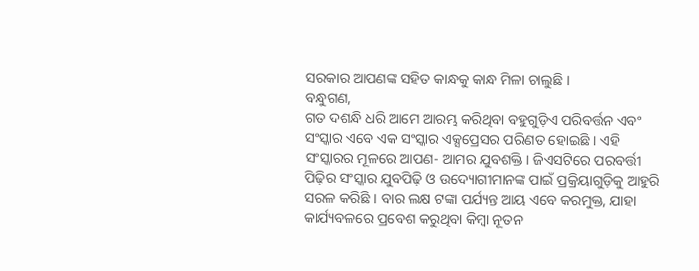ସରକାର ଆପଣଙ୍କ ସହିତ କାନ୍ଧକୁ କାନ୍ଧ ମିଳା ଚାଲୁଛି ।
ବନ୍ଧୁଗଣ,
ଗତ ଦଶନ୍ଧି ଧରି ଆମେ ଆରମ୍ଭ କରିଥିବା ବହୁଗୁଡ଼ିଏ ପରିବର୍ତ୍ତନ ଏବଂ ସଂସ୍କାର ଏବେ ଏକ ସଂସ୍କାର ଏକ୍ସପ୍ରେସର ପରିଣତ ହୋଇଛି । ଏହି ସଂସ୍କାରର ମୂଳରେ ଆପଣ- ଆମର ଯୁବଶକ୍ତି । ଜିଏସଟିରେ ପରବର୍ତ୍ତୀ ପିଢ଼ିର ସଂସ୍କାର ଯୁବପିଢ଼ି ଓ ଉଦ୍ୟୋଗୀମାନଙ୍କ ପାଇଁ ପ୍ରକ୍ରିୟାଗୁଡ଼ିକୁ ଆହୁରି ସରଳ କରିଛି । ବାର ଲକ୍ଷ ଟଙ୍କା ପର୍ଯ୍ୟନ୍ତ ଆୟ ଏବେ କରମୁକ୍ତ, ଯାହା କାର୍ଯ୍ୟବଳରେ ପ୍ରବେଶ କରୁଥିବା କିମ୍ବା ନୂତନ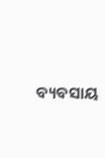ବ୍ୟବସାୟ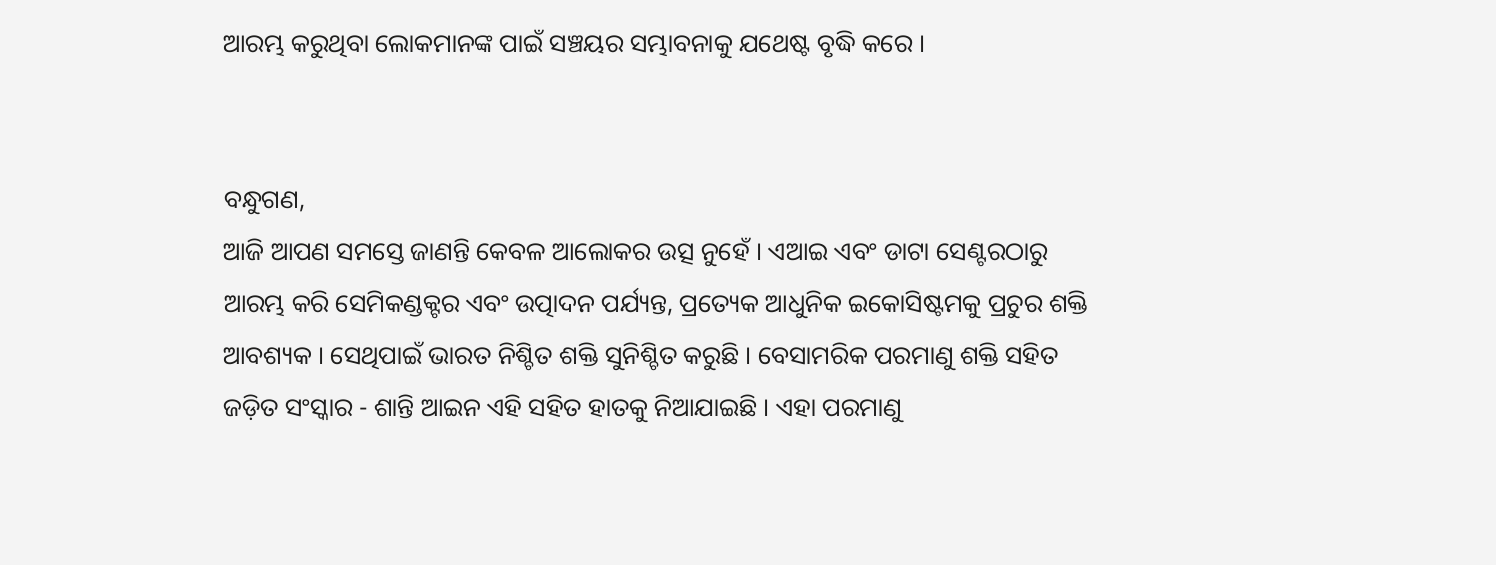ଆରମ୍ଭ କରୁଥିବା ଲୋକମାନଙ୍କ ପାଇଁ ସଞ୍ଚୟର ସମ୍ଭାବନାକୁ ଯଥେଷ୍ଟ ବୃଦ୍ଧି କରେ ।


ବନ୍ଧୁଗଣ,
ଆଜି ଆପଣ ସମସ୍ତେ ଜାଣନ୍ତି କେବଳ ଆଲୋକର ଉତ୍ସ ନୁହେଁ । ଏଆଇ ଏବଂ ଡାଟା ସେଣ୍ଟରଠାରୁ ଆରମ୍ଭ କରି ସେମିକଣ୍ଡକ୍ଟର ଏବଂ ଉତ୍ପାଦନ ପର୍ଯ୍ୟନ୍ତ, ପ୍ରତ୍ୟେକ ଆଧୁନିକ ଇକୋସିଷ୍ଟମକୁ ପ୍ରଚୁର ଶକ୍ତି ଆବଶ୍ୟକ । ସେଥିପାଇଁ ଭାରତ ନିଶ୍ଚିତ ଶକ୍ତି ସୁନିଶ୍ଚିତ କରୁଛି । ବେସାମରିକ ପରମାଣୁ ଶକ୍ତି ସହିତ ଜଡ଼ିତ ସଂସ୍କାର - ଶାନ୍ତି ଆଇନ ଏହି ସହିତ ହାତକୁ ନିଆଯାଇଛି । ଏହା ପରମାଣୁ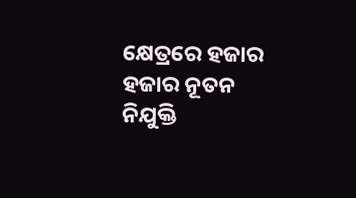କ୍ଷେତ୍ରରେ ହଜାର ହଜାର ନୂତନ ନିଯୁକ୍ତି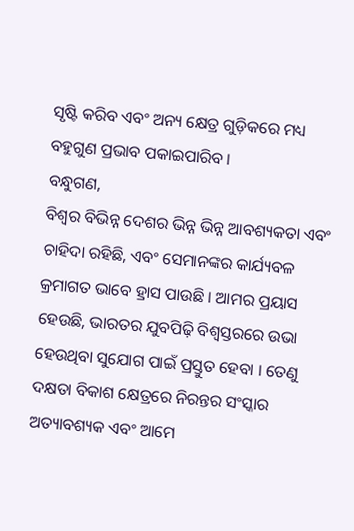ସୃଷ୍ଟି କରିବ ଏବଂ ଅନ୍ୟ କ୍ଷେତ୍ର ଗୁଡ଼ିକରେ ମଧ୍ୟ ବହୁଗୁଣ ପ୍ରଭାବ ପକାଇପାରିବ ।
ବନ୍ଧୁଗଣ,
ବିଶ୍ୱର ବିଭିନ୍ନ ଦେଶର ଭିନ୍ନ ଭିନ୍ନ ଆବଶ୍ୟକତା ଏବଂ ଚାହିଦା ରହିଛି, ଏବଂ ସେମାନଙ୍କର କାର୍ଯ୍ୟବଳ କ୍ରମାଗତ ଭାବେ ହ୍ରାସ ପାଉଛି । ଆମର ପ୍ରୟାସ ହେଉଛି, ଭାରତର ଯୁବପିଢ଼ି ବିଶ୍ୱସ୍ତରରେ ଉଭା ହେଉଥିବା ସୁଯୋଗ ପାଇଁ ପ୍ରସ୍ତୁତ ହେବା । ତେଣୁ ଦକ୍ଷତା ବିକାଶ କ୍ଷେତ୍ରରେ ନିରନ୍ତର ସଂସ୍କାର ଅତ୍ୟାବଶ୍ୟକ ଏବଂ ଆମେ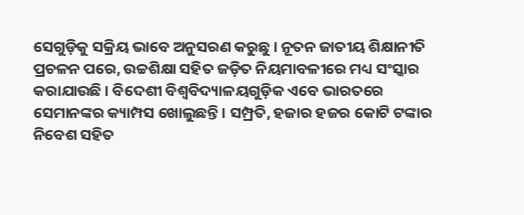ସେଗୁଡ଼ିକୁ ସକ୍ରିୟ ଭାବେ ଅନୁସରଣ କରୁଛୁ । ନୂତନ ଜାତୀୟ ଶିକ୍ଷାନୀତି ପ୍ରଚଳନ ପରେ, ଉଚ୍ଚଶିକ୍ଷା ସହିତ ଜଡ଼ିତ ନିୟମାବଳୀରେ ମଧ୍ୟ ସଂସ୍କାର କରାଯାଉଛି । ବିଦେଶୀ ବିଶ୍ୱବିଦ୍ୟାଳୟଗୁଡ଼ିକ ଏବେ ଭାରତରେ ସେମାନଙ୍କର କ୍ୟାମ୍ପସ ଖୋଲୁଛନ୍ତି । ସମ୍ପ୍ରତି, ହଜାର ହଜର କୋଟି ଟଙ୍କାର ନିବେଶ ସହିତ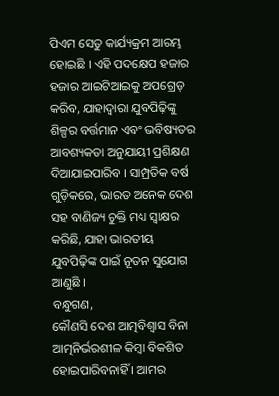ପିଏମ ସେତୁ କାର୍ଯ୍ୟକ୍ରମ ଆରମ୍ଭ ହୋଇଛି । ଏହି ପଦକ୍ଷେପ ହଜାର ହଜାର ଆଇଟିଆଇକୁ ଅପଗ୍ରେଡ୍ କରିବ, ଯାହାଦ୍ୱାରା ଯୁବପିଢ଼ିଙ୍କୁ ଶିଳ୍ପର ବର୍ତ୍ତମାନ ଏବଂ ଭବିଷ୍ୟତର ଆବଶ୍ୟକତା ଅନୁଯାୟୀ ପ୍ରଶିକ୍ଷଣ ଦିଆଯାଇପାରିବ । ସାମ୍ପ୍ରତିକ ବର୍ଷ ଗୁଡ଼ିକରେ, ଭାରତ ଅନେକ ଦେଶ ସହ ବାଣିଜ୍ୟ ଚୁକ୍ତି ମଧ୍ୟ ସ୍ୱାକ୍ଷର କରିଛି, ଯାହା ଭାରତୀୟ ଯୁବପିଢ଼ିଙ୍କ ପାଇଁ ନୂତନ ସୁଯୋଗ ଆଣୁଛି ।
ବନ୍ଧୁଗଣ,
କୌଣସି ଦେଶ ଆତ୍ମବିଶ୍ୱାସ ବିନା ଆତ୍ମନିର୍ଭରଶୀଳ କିମ୍ବା ବିକଶିତ ହୋଇପାରିବନାହିଁ । ଆମର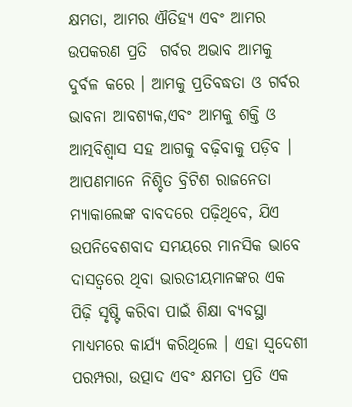କ୍ଷମତା, ଆମର ଐତିହ୍ୟ ଏବଂ ଆମର ଉପକରଣ ପ୍ରତି  ଗର୍ବର ଅଭାବ ଆମକୁ ଦୁର୍ବଳ କରେ । ଆମକୁ ପ୍ରତିବଦ୍ଧତା ଓ ଗର୍ବର ଭାବନା ଆବଶ୍ୟକ,ଏବଂ ଆମକୁ ଶକ୍ତି ଓ ଆତ୍ମବିଶ୍ୱାସ ସହ ଆଗକୁ ବଢ଼ିବାକୁ ପଡ଼ିବ । ଆପଣମାନେ ନିଶ୍ଚିତ ବ୍ରିଟିଶ ରାଜନେତା ମ୍ୟାକାଲେଙ୍କ ବାବଦରେ ପଢ଼ିଥିବେ, ଯିଏ ଉପନିବେଶବାଦ ସମୟରେ ମାନସିକ ଭାବେ ଦାସତ୍ୱରେ ଥିବା ଭାରତୀୟମାନଙ୍କର ଏକ ପିଢ଼ି ସୃଷ୍ଟି କରିବା ପାଇଁ ଶିକ୍ଷା ବ୍ୟବସ୍ଥା ମାଧ୍ୟମରେ କାର୍ଯ୍ୟ କରିଥିଲେ । ଏହା ସ୍ୱଦେଶୀ ପରମ୍ପରା, ଉତ୍ପାଦ ଏବଂ କ୍ଷମତା ପ୍ରତି ଏକ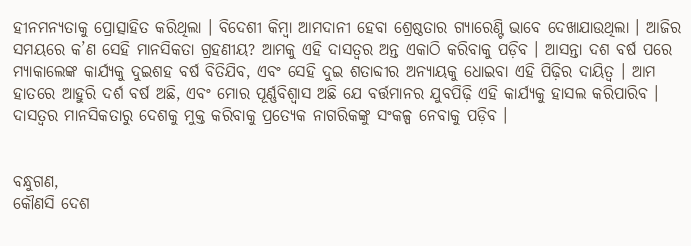ହୀନମନ୍ୟତାକୁ ପ୍ରୋତ୍ସାହିତ କରିଥିଲା । ବିଦେଶୀ କିମ୍ବା ଆମଦାନୀ ହେବା ଶ୍ରେଷ୍ଠତାର ଗ୍ୟାରେଣ୍ଟି ଭାବେ ଦେଖାଯାଉଥିଲା । ଆଜିର ସମୟରେ କ’ଣ ସେହି ମାନସିକତା ଗ୍ରହଣୀୟ? ଆମକୁ ଏହି ଦାସତ୍ୱର ଅନ୍ତ ଏକାଠି କରିବାକୁ ପଡ଼ିବ । ଆସନ୍ତା ଦଶ ବର୍ଷ ପରେ ମ୍ୟାକାଲେଙ୍କ କାର୍ଯ୍ୟକୁ ଦୁଇଶହ ବର୍ଷ ବିତିଯିବ, ଏବଂ ସେହି ଦୁଇ ଶତାବ୍ଦୀର ଅନ୍ୟାୟକୁ ଧୋଇବା ଏହି ପିଢ଼ିର ଦାୟିତ୍ୱ । ଆମ ହାତରେ ଆହୁରି ଦର୍ଶ ବର୍ଷ ଅଛି, ଏବଂ ମୋର ପୂର୍ଣ୍ଣବିଶ୍ୱାସ ଅଛି ଯେ ବର୍ତ୍ତମାନର ଯୁବପିଢ଼ି ଏହି କାର୍ଯ୍ୟକୁ ହାସଲ କରିପାରିବ । ଦାସତ୍ୱର ମାନସିକତାରୁ ଦେଶକୁ ମୁକ୍ତ କରିବାକୁ ପ୍ରତ୍ୟେକ ନାଗରିକଙ୍କୁ ସଂକଳ୍ପ ନେବାକୁ ପଡ଼ିବ ।


ବନ୍ଧୁଗଣ,
କୌଣସି ଦେଶ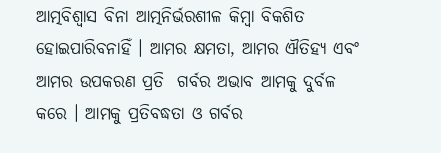ଆତ୍ମବିଶ୍ୱାସ ବିନା ଆତ୍ମନିର୍ଭରଶୀଳ କିମ୍ବା ବିକଶିତ ହୋଇପାରିବନାହିଁ । ଆମର କ୍ଷମତା, ଆମର ଐତିହ୍ୟ ଏବଂ ଆମର ଉପକରଣ ପ୍ରତି  ଗର୍ବର ଅଭାବ ଆମକୁ ଦୁର୍ବଳ କରେ । ଆମକୁ ପ୍ରତିବଦ୍ଧତା ଓ ଗର୍ବର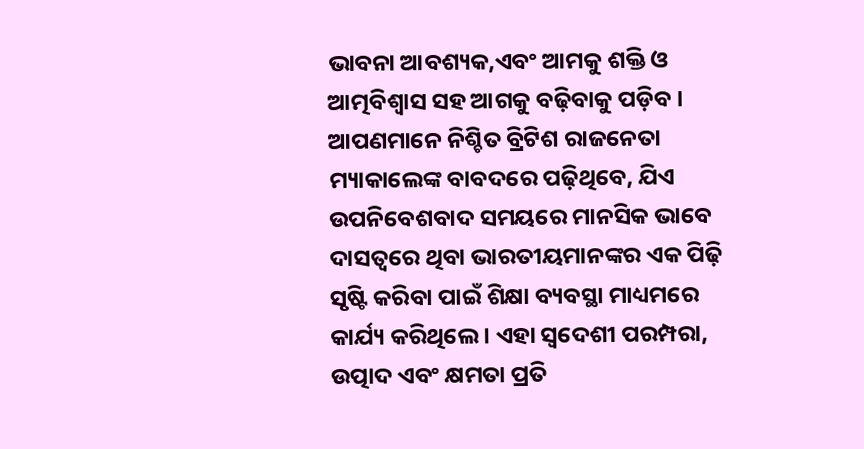ଭାବନା ଆବଶ୍ୟକ,ଏବଂ ଆମକୁ ଶକ୍ତି ଓ ଆତ୍ମବିଶ୍ୱାସ ସହ ଆଗକୁ ବଢ଼ିବାକୁ ପଡ଼ିବ । ଆପଣମାନେ ନିଶ୍ଚିତ ବ୍ରିଟିଶ ରାଜନେତା ମ୍ୟାକାଲେଙ୍କ ବାବଦରେ ପଢ଼ିଥିବେ, ଯିଏ ଉପନିବେଶବାଦ ସମୟରେ ମାନସିକ ଭାବେ ଦାସତ୍ୱରେ ଥିବା ଭାରତୀୟମାନଙ୍କର ଏକ ପିଢ଼ି ସୃଷ୍ଟି କରିବା ପାଇଁ ଶିକ୍ଷା ବ୍ୟବସ୍ଥା ମାଧ୍ୟମରେ କାର୍ଯ୍ୟ କରିଥିଲେ । ଏହା ସ୍ୱଦେଶୀ ପରମ୍ପରା, ଉତ୍ପାଦ ଏବଂ କ୍ଷମତା ପ୍ରତି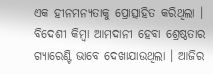ଏକ ହୀନମନ୍ୟତାକୁ ପ୍ରୋତ୍ସାହିତ କରିଥିଲା । ବିଦେଶୀ କିମ୍ବା ଆମଦାନୀ ହେବା ଶ୍ରେଷ୍ଠତାର ଗ୍ୟାରେଣ୍ଟି ଭାବେ ଦେଖାଯାଉଥିଲା । ଆଜିର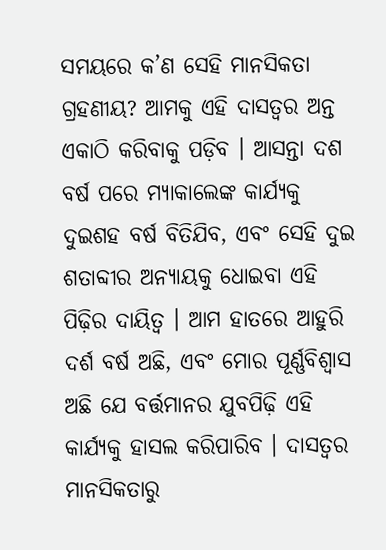ସମୟରେ କ’ଣ ସେହି ମାନସିକତା ଗ୍ରହଣୀୟ? ଆମକୁ ଏହି ଦାସତ୍ୱର ଅନ୍ତ ଏକାଠି କରିବାକୁ ପଡ଼ିବ । ଆସନ୍ତା ଦଶ ବର୍ଷ ପରେ ମ୍ୟାକାଲେଙ୍କ କାର୍ଯ୍ୟକୁ ଦୁଇଶହ ବର୍ଷ ବିତିଯିବ, ଏବଂ ସେହି ଦୁଇ ଶତାବ୍ଦୀର ଅନ୍ୟାୟକୁ ଧୋଇବା ଏହି ପିଢ଼ିର ଦାୟିତ୍ୱ । ଆମ ହାତରେ ଆହୁରି ଦର୍ଶ ବର୍ଷ ଅଛି, ଏବଂ ମୋର ପୂର୍ଣ୍ଣବିଶ୍ୱାସ ଅଛି ଯେ ବର୍ତ୍ତମାନର ଯୁବପିଢ଼ି ଏହି କାର୍ଯ୍ୟକୁ ହାସଲ କରିପାରିବ । ଦାସତ୍ୱର ମାନସିକତାରୁ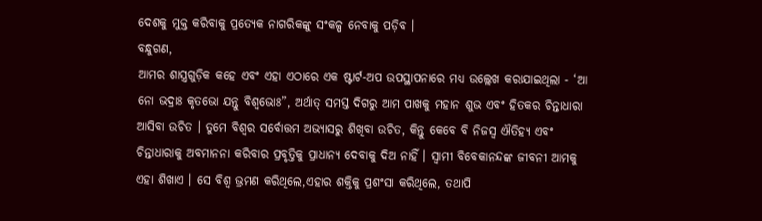ଦେଶକୁ ମୁକ୍ତ କରିବାକୁ ପ୍ରତ୍ୟେକ ନାଗରିକଙ୍କୁ ସଂକଳ୍ପ ନେବାକୁ ପଡ଼ିବ ।
ବନ୍ଧୁଗଣ,
ଆମର ଶାସ୍ତ୍ରଗୁଡ଼ିକ କହେ ଏବଂ ଏହା ଏଠାରେ ଏକ ଷ୍ଟାର୍ଟ-ଅପ ଉପସ୍ଥାପନାରେ ମଧ୍ୟ ଉଲ୍ଲେଖ କରାଯାଇଥିଲା - ‘ଆ ନୋ ଭଦ୍ରାଃ କୃତଭୋ ଯନ୍ତୁ ବିଶ୍ୱଭୋଃ”, ଅର୍ଥାତ୍ ସମସ୍ତ ଦିଗରୁ ଆମ ପାଖକୁ ମହାନ ଶୁଭ ଏବଂ ହିତକର ଚିନ୍ତାଧାରା ଆସିବା ଉଚିତ । ତୁମେ ବିଶ୍ୱର ସର୍ବୋତ୍ତମ ଅଭ୍ୟାସରୁ ଶିଖିବା ଉଚିତ, କିନ୍ତୁ କେବେ ବି ନିଜସ୍ୱ ଐତିହ୍ୟ ଏବଂ ଚିନ୍ତାଧାରାକୁ ଅବମାନନା କରିବାର ପ୍ରବୃତ୍ତିକୁ ପ୍ରାଧାନ୍ୟ ଦେବାକୁ ଦିଅ ନାହିଁ । ସ୍ୱାମୀ ବିବେକାନନ୍ଦଙ୍କ ଜୀବନୀ ଆମକୁ ଏହା ଶିଖାଏ । ସେ ବିଶ୍ୱ ଭ୍ରମଣ କରିଥିଲେ,ଏହାର ଶକ୍ତିକୁ ପ୍ରଶଂସା କରିଥିଲେ, ତଥାପି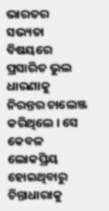ଭାରତର ସଭ୍ୟତା ବିଷୟରେ ପ୍ରସାରିତ ଭୁଲ ଧାରଣାକୁ ନିରନ୍ତର ଚାଲେଞ୍ଜ କରିଥିଲେ । ସେ କେବଳ ଲୋକପ୍ରିୟ ହୋଇଥିବାରୁ ଚିନ୍ତାଧାରାକୁ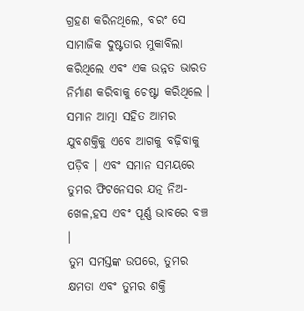ଗ୍ରହଣ କରିନଥିଲେ, ବରଂ ସେ ସାମାଜିକ ଦୁଷ୍ଟତାର ମୁକାବିଲା କରିଥିଲେ ଏବଂ ଏକ ଉନ୍ନତ ଭାରତ ନିର୍ମାଣ କରିବାକୁ ଚେଷ୍ଟା କରିଥିଲେ । ସମାନ ଆତ୍ମା ସହିତ ଆମର ଯୁବଶକ୍ତିକୁ ଏବେ ଆଗକୁ ବଢ଼ିବାକୁ ପଡ଼ିବ । ଏବଂ ସମାନ ସମୟରେ ତୁମର ଫିଟନେସର ଯତ୍ନ ନିଅ- ଖେଳ,ହସ ଏବଂ ପୂର୍ଣ୍ଣ ଭାବରେ ବଞ୍ଚ ।
ତୁମ ସମସ୍ତଙ୍କ ଉପରେ, ତୁମର କ୍ଷମତା ଏବଂ ତୁମର ଶକ୍ତି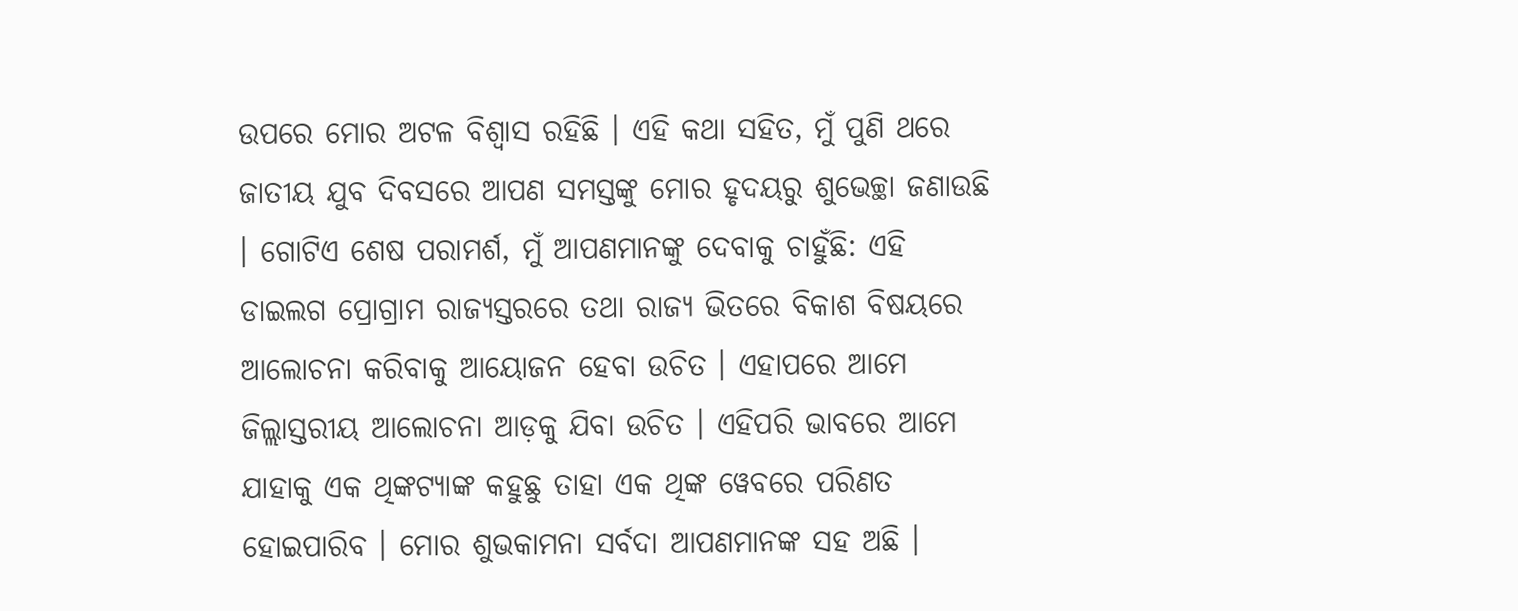ଉପରେ ମୋର ଅଟଳ ବିଶ୍ୱାସ ରହିଛି । ଏହି କଥା ସହିତ, ମୁଁ ପୁଣି ଥରେ ଜାତୀୟ ଯୁବ ଦିବସରେ ଆପଣ ସମସ୍ତଙ୍କୁ ମୋର ହୃଦୟରୁ ଶୁଭେଚ୍ଛା ଜଣାଉଛି । ଗୋଟିଏ ଶେଷ ପରାମର୍ଶ, ମୁଁ ଆପଣମାନଙ୍କୁ ଦେବାକୁ ଚାହୁଁଛି: ଏହି ଡାଇଲଗ ପ୍ରୋଗ୍ରାମ ରାଜ୍ୟସ୍ତରରେ ତଥା ରାଜ୍ୟ ଭିତରେ ବିକାଶ ବିଷୟରେ ଆଲୋଚନା କରିବାକୁ ଆୟୋଜନ ହେବା ଉଚିତ । ଏହାପରେ ଆମେ ଜିଲ୍ଲାସ୍ତରୀୟ ଆଲୋଚନା ଆଡ଼କୁ ଯିବା ଉଚିତ । ଏହିପରି ଭାବରେ ଆମେ ଯାହାକୁ ଏକ ଥିଙ୍କଟ୍ୟାଙ୍କ କହୁଛୁ ତାହା ଏକ ଥିଙ୍କ ୱେବରେ ପରିଣତ ହୋଇପାରିବ । ମୋର ଶୁଭକାମନା ସର୍ବଦା ଆପଣମାନଙ୍କ ସହ ଅଛି ।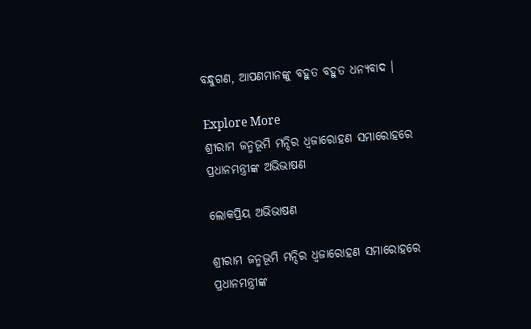ବନ୍ଧୁଗଣ, ଆପଣମାନଙ୍କୁ ବହୁତ ବହୁତ ଧନ୍ୟବାଦ ।

Explore More
ଶ୍ରୀରାମ ଜନ୍ମଭୂମି ମନ୍ଦିର ଧ୍ଵଜାରୋହଣ ସମାରୋହରେ ପ୍ରଧାନମନ୍ତ୍ରୀଙ୍କ ଅଭିଭାଷଣ

ଲୋକପ୍ରିୟ ଅଭିଭାଷଣ

ଶ୍ରୀରାମ ଜନ୍ମଭୂମି ମନ୍ଦିର ଧ୍ଵଜାରୋହଣ ସମାରୋହରେ ପ୍ରଧାନମନ୍ତ୍ରୀଙ୍କ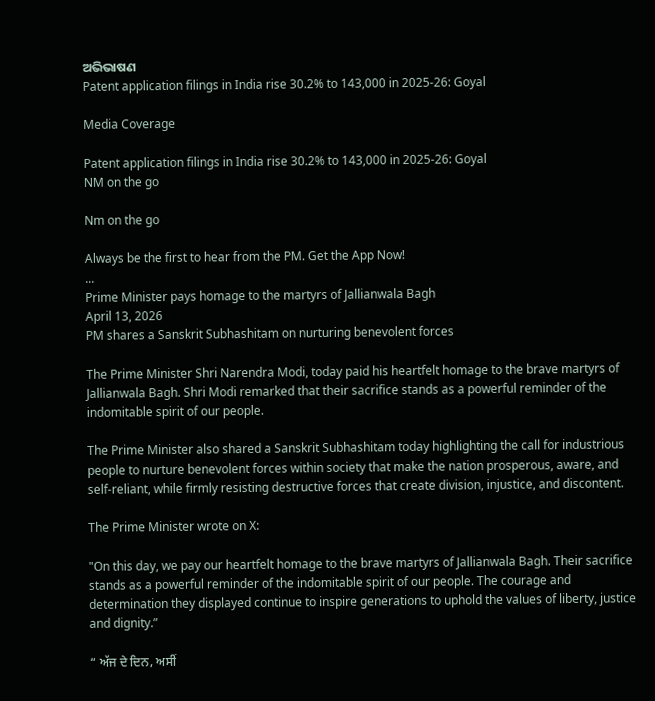ଅଭିଭାଷଣ
Patent application filings in India rise 30.2% to 143,000 in 2025-26: Goyal

Media Coverage

Patent application filings in India rise 30.2% to 143,000 in 2025-26: Goyal
NM on the go

Nm on the go

Always be the first to hear from the PM. Get the App Now!
...
Prime Minister pays homage to the martyrs of Jallianwala Bagh
April 13, 2026
PM shares a Sanskrit Subhashitam on nurturing benevolent forces

The Prime Minister Shri Narendra Modi, today paid his heartfelt homage to the brave martyrs of Jallianwala Bagh. Shri Modi remarked that their sacrifice stands as a powerful reminder of the indomitable spirit of our people.

The Prime Minister also shared a Sanskrit Subhashitam today highlighting the call for industrious people to nurture benevolent forces within society that make the nation prosperous, aware, and self-reliant, while firmly resisting destructive forces that create division, injustice, and discontent.

The Prime Minister wrote on X:

"On this day, we pay our heartfelt homage to the brave martyrs of Jallianwala Bagh. Their sacrifice stands as a powerful reminder of the indomitable spirit of our people. The courage and determination they displayed continue to inspire generations to uphold the values of liberty, justice and dignity.”

“ ਅੱਜ ਦੇ ਦਿਨ, ਅਸੀਂ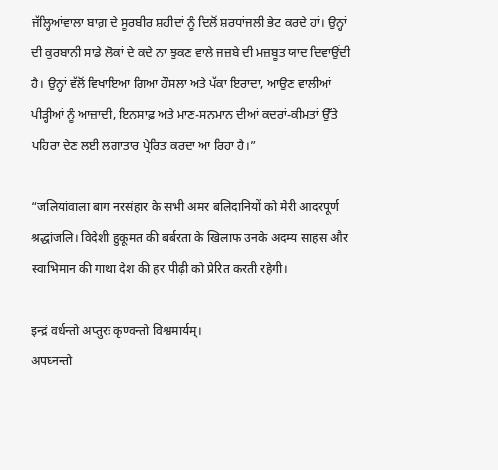ਜੱਲ੍ਹਿਆਂਵਾਲਾ ਬਾਗ਼ ਦੇ ਸੂਰਬੀਰ ਸ਼ਹੀਦਾਂ ਨੂੰ ਦਿਲੋਂ ਸ਼ਰਧਾਂਜਲੀ ਭੇਟ ਕਰਦੇ ਹਾਂ। ਉਨ੍ਹਾਂ ਦੀ ਕੁਰਬਾਨੀ ਸਾਡੇ ਲੋਕਾਂ ਦੇ ਕਦੇ ਨਾ ਝੁਕਣ ਵਾਲੇ ਜਜ਼ਬੇ ਦੀ ਮਜ਼ਬੂਤ ਯਾਦ ਦਿਵਾਉਂਦੀ ਹੈ। ਉਨ੍ਹਾਂ ਵੱਲੋਂ ਵਿਖਾਇਆ ਗਿਆ ਹੌਸਲਾ ਅਤੇ ਪੱਕਾ ਇਰਾਦਾ, ਆਉਣ ਵਾਲੀਆਂ ਪੀੜ੍ਹੀਆਂ ਨੂੰ ਆਜ਼ਾਦੀ, ਇਨਸਾਫ਼ ਅਤੇ ਮਾਣ-ਸਨਮਾਨ ਦੀਆਂ ਕਦਰਾਂ-ਕੀਮਤਾਂ ਉੱਤੇ ਪਹਿਰਾ ਦੇਣ ਲਈ ਲਗਾਤਾਰ ਪ੍ਰੇਰਿਤ ਕਰਦਾ ਆ ਰਿਹਾ ਹੈ।”

“जलियांवाला बाग नरसंहार के सभी अमर बलिदानियों को मेरी आदरपूर्ण श्रद्धांजलि। विदेशी हुकूमत की बर्बरता के खिलाफ उनके अदम्य साहस और स्वाभिमान की गाथा देश की हर पीढ़ी को प्रेरित करती रहेगी।

इन्द्रं वर्धन्तो अप्तुरः कृण्वन्तो विश्वमार्यम्।
अपघ्नन्तो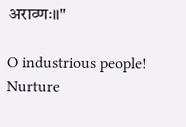अराव्णः॥"

O industrious people! Nurture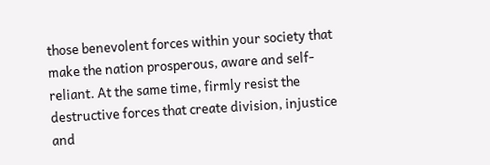those benevolent forces within your society that make the nation prosperous, aware and self-reliant. At the same time, firmly resist the destructive forces that create division, injustice and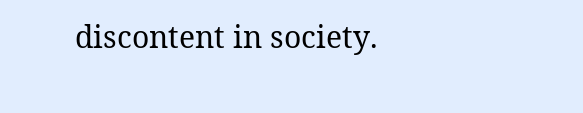discontent in society.